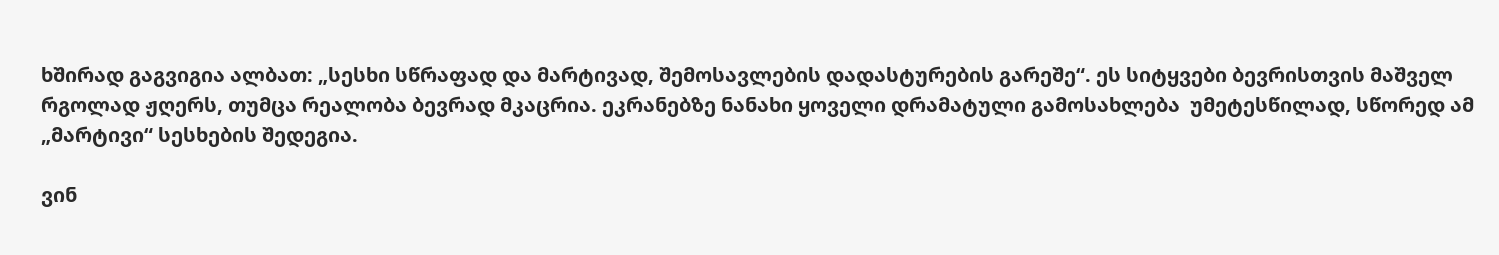ხშირად გაგვიგია ალბათ: „სესხი სწრაფად და მარტივად, შემოსავლების დადასტურების გარეშე“. ეს სიტყვები ბევრისთვის მაშველ რგოლად ჟღერს, თუმცა რეალობა ბევრად მკაცრია. ეკრანებზე ნანახი ყოველი დრამატული გამოსახლება  უმეტესწილად, სწორედ ამ „მარტივი“ სესხების შედეგია.

ვინ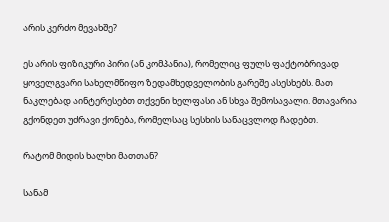არის კერძო მევახშე?

ეს არის ფიზიკური პირი (ან კომპანია), რომელიც ფულს ფაქტობრივად ყოველგვარი სახელმწიფო ზედამხედველობის გარეშე ასესხებს. მათ ნაკლებად აინტერესებთ თქვენი ხელფასი ან სხვა შემოსავალი. მთავარია გქონდეთ უძრავი ქონება, რომელსაც სესხის სანაცვლოდ ჩადებთ.

რატომ მიდის ხალხი მათთან?

სანამ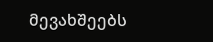მევახშეებს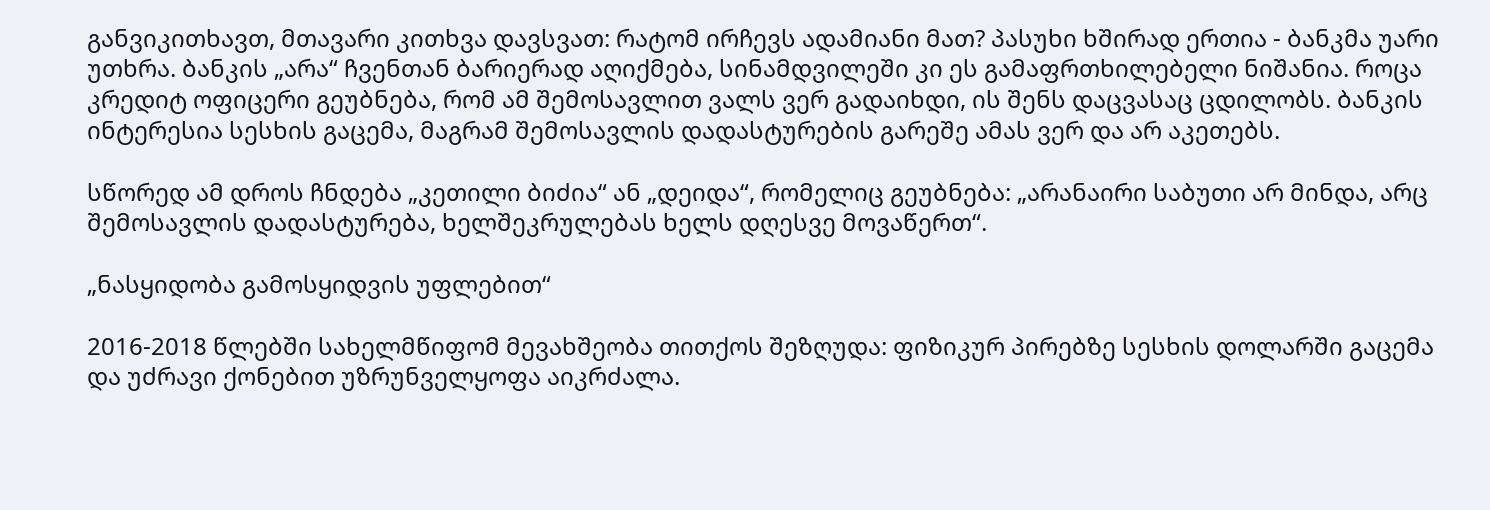განვიკითხავთ, მთავარი კითხვა დავსვათ: რატომ ირჩევს ადამიანი მათ? პასუხი ხშირად ერთია - ბანკმა უარი უთხრა. ბანკის „არა“ ჩვენთან ბარიერად აღიქმება, სინამდვილეში კი ეს გამაფრთხილებელი ნიშანია. როცა კრედიტ ოფიცერი გეუბნება, რომ ამ შემოსავლით ვალს ვერ გადაიხდი, ის შენს დაცვასაც ცდილობს. ბანკის ინტერესია სესხის გაცემა, მაგრამ შემოსავლის დადასტურების გარეშე ამას ვერ და არ აკეთებს.

სწორედ ამ დროს ჩნდება „კეთილი ბიძია“ ან „დეიდა“, რომელიც გეუბნება: „არანაირი საბუთი არ მინდა, არც შემოსავლის დადასტურება, ხელშეკრულებას ხელს დღესვე მოვაწერთ“.

„ნასყიდობა გამოსყიდვის უფლებით“

2016-2018 წლებში სახელმწიფომ მევახშეობა თითქოს შეზღუდა: ფიზიკურ პირებზე სესხის დოლარში გაცემა და უძრავი ქონებით უზრუნველყოფა აიკრძალა.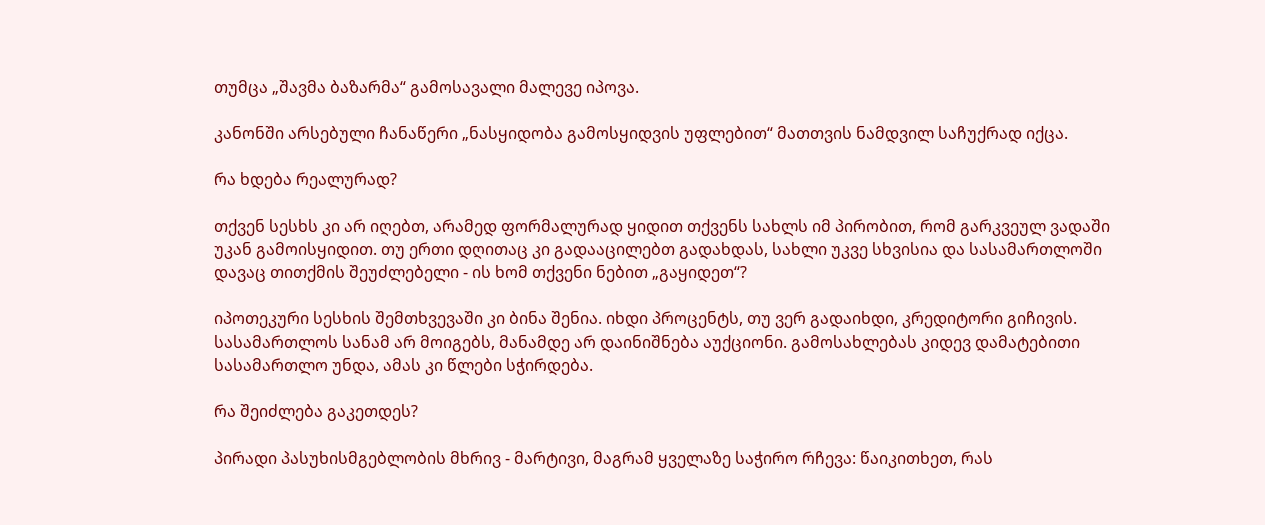თუმცა „შავმა ბაზარმა“ გამოსავალი მალევე იპოვა.

კანონში არსებული ჩანაწერი „ნასყიდობა გამოსყიდვის უფლებით“ მათთვის ნამდვილ საჩუქრად იქცა.

რა ხდება რეალურად?

თქვენ სესხს კი არ იღებთ, არამედ ფორმალურად ყიდით თქვენს სახლს იმ პირობით, რომ გარკვეულ ვადაში უკან გამოისყიდით. თუ ერთი დღითაც კი გადააცილებთ გადახდას, სახლი უკვე სხვისია და სასამართლოში დავაც თითქმის შეუძლებელი - ის ხომ თქვენი ნებით „გაყიდეთ“?

იპოთეკური სესხის შემთხვევაში კი ბინა შენია. იხდი პროცენტს, თუ ვერ გადაიხდი, კრედიტორი გიჩივის. სასამართლოს სანამ არ მოიგებს, მანამდე არ დაინიშნება აუქციონი. გამოსახლებას კიდევ დამატებითი სასამართლო უნდა, ამას კი წლები სჭირდება.

რა შეიძლება გაკეთდეს?

პირადი პასუხისმგებლობის მხრივ - მარტივი, მაგრამ ყველაზე საჭირო რჩევა: წაიკითხეთ, რას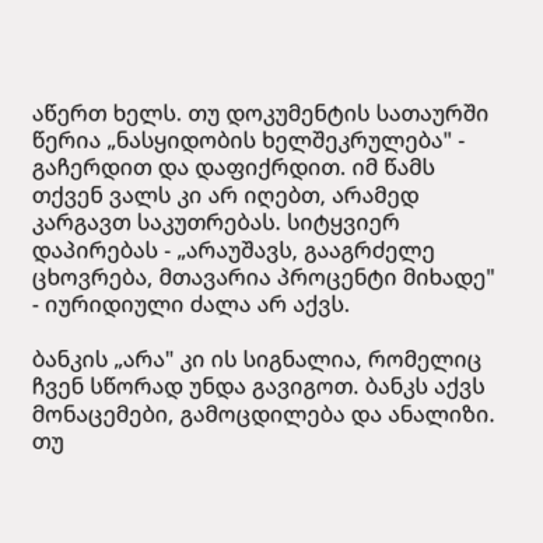აწერთ ხელს. თუ დოკუმენტის სათაურში წერია „ნასყიდობის ხელშეკრულება" - გაჩერდით და დაფიქრდით. იმ წამს თქვენ ვალს კი არ იღებთ, არამედ კარგავთ საკუთრებას. სიტყვიერ დაპირებას - „არაუშავს, გააგრძელე ცხოვრება, მთავარია პროცენტი მიხადე" - იურიდიული ძალა არ აქვს.

ბანკის „არა" კი ის სიგნალია, რომელიც ჩვენ სწორად უნდა გავიგოთ. ბანკს აქვს მონაცემები, გამოცდილება და ანალიზი. თუ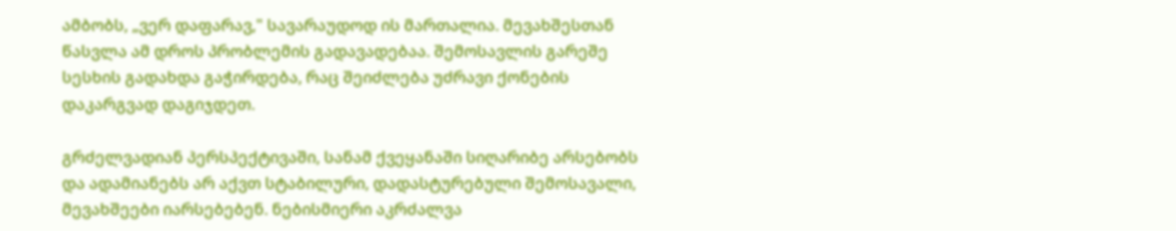ამბობს, „ვერ დაფარავ," სავარაუდოდ ის მართალია. მევახშესთან წასვლა ამ დროს პრობლემის გადავადებაა. შემოსავლის გარეშე სესხის გადახდა გაჭირდება, რაც შეიძლება უძრავი ქონების დაკარგვად დაგიჯდეთ.

გრძელვადიან პერსპექტივაში, სანამ ქვეყანაში სიღარიბე არსებობს და ადამიანებს არ აქვთ სტაბილური, დადასტურებული შემოსავალი, მევახშეები იარსებებენ. ნებისმიერი აკრძალვა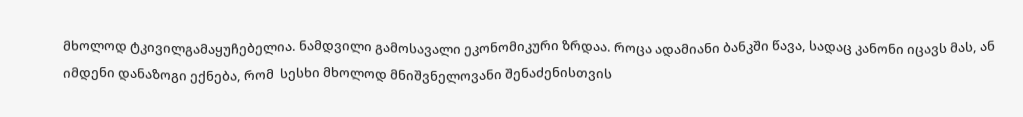მხოლოდ ტკივილგამაყუჩებელია. ნამდვილი გამოსავალი ეკონომიკური ზრდაა. როცა ადამიანი ბანკში წავა, სადაც კანონი იცავს მას, ან იმდენი დანაზოგი ექნება, რომ  სესხი მხოლოდ მნიშვნელოვანი შენაძენისთვის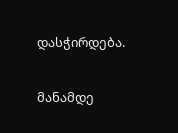დასჭირდება.

მანამდე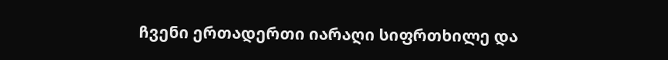ჩვენი ერთადერთი იარაღი სიფრთხილე და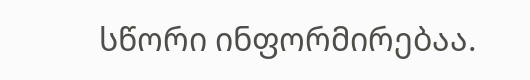სწორი ინფორმირებაა.